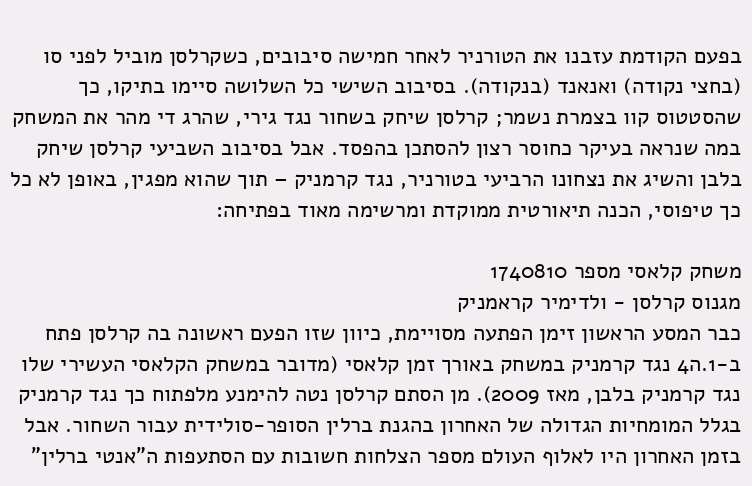בפעם הקודמת עזבנו את הטורניר לאחר חמישה סיבובים, כשקרלסן מוביל לפני סו (בחצי נקודה) ואנאנד (בנקודה). בסיבוב השישי כל השלושה סיימו בתיקו, כך שהסטטוס קוו בצמרת נשמר; קרלסן שיחק בשחור נגד גירי, שהרג די מהר את המשחק במה שנראה בעיקר כחוסר רצון להסתכן בהפסד. אבל בסיבוב השביעי קרלסן שיחק בלבן והשיג את נצחונו הרביעי בטורניר, נגד קרמניק – תוך שהוא מפגין, באופן לא כל כך טיפוסי, הכנה תיאורטית ממוקדת ומרשימה מאוד בפתיחה:

משחק קלאסי מספר 1740810
מגנוס קרלסן - ולדימיר קראמניק
כבר המסע הראשון זימן הפתעה מסויימת, כיוון שזו הפעם ראשונה בה קרלסן פתח ב-1.ה4 נגד קרמניק במשחק באורך זמן קלאסי (מדובר במשחק הקלאסי העשירי שלו נגד קרמניק בלבן, מאז 2009). מן הסתם קרלסן נטה להימנע מלפתוח כך נגד קרמניק בגלל המומחיות הגדולה של האחרון בהגנת ברלין הסופר-סולידית עבור השחור. אבל בזמן האחרון היו לאלוף העולם מספר הצלחות חשובות עם הסתעפות ה"אנטי ברלין"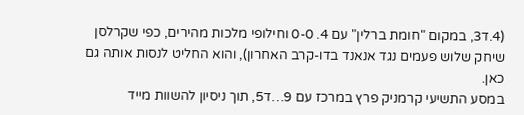(4.ד3, במקום "חומת ברלין" עם 4. 0-0 וחילופי מלכות מהירים, כפי שקרלסן שיחק שלוש פעמים נגד אנאנד בדו-קרב האחרון), והוא החליט לנסות אותה גם כאן.
במסע התשיעי קרמניק פרץ במרכז עם 9…ד5, תוך ניסיון להשוות מייד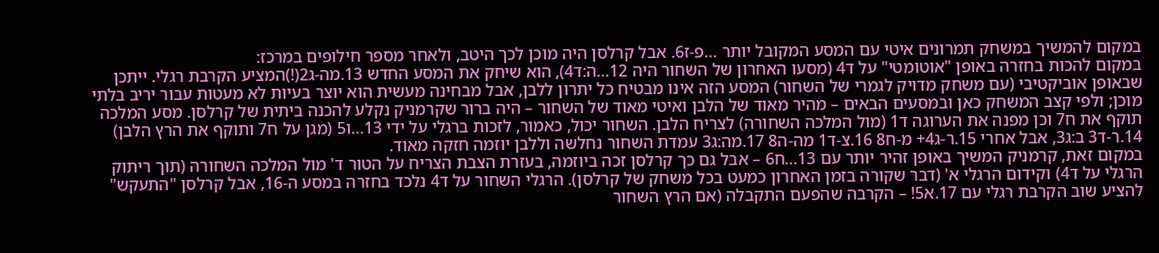במקום להמשיך במשחק תמרונים איטי עם המסע המקובל יותר …פ-ז6. אבל קרלסן היה מוכן לכך היטב, ולאחר מספר חילופים במרכז:
במקום להכות בחזרה באופן "אוטומטי" על ד4 (מסעו האחרון של השחור היה 12…ה:ד4), הוא שיחק את המסע החדש 13.מה-ג2(!)המציע הקרבת רגלי. ייתכן שבאופן אוביקטיבי (עם משחק מדויק לגמרי של השחור) המסע הזה אינו מבטיח כל יתרון ללבן, אבל מבחינה מעשית הוא יוצר בעיות לא מעטות עבור יריב בלתי מוכן; ולפי קצב המשחק כאן ובמסעים הבאים – מהיר מאוד של הלבן ואיטי מאוד של השחור – היה ברור שקרמניק נקלע להכנה ביתית של קרלסן. מסע המלכה תוקף את ח7 וכן מפנה את הערוגה ד1 (מול המלכה השחורה) לצריח הלבן. השחור יכול, כאמור, לזכות ברגלי על ידי 13…ו5 (מגן על ח7 ותוקף את הרץ הלבן) 14.ר-ד3 ב:ג3, אבל אחרי 15.ר-ג4+ מ-ח8 16.צ-ד1 מה-ה8 17.מה:ג3 עמדת השחור נחלשה וללבן יוזמה חזקה מאוד.
במקום זאת, קרמניק המשיך באופן זהיר יותר עם 13…ח6 – אבל גם כך קרלסן זכה ביוזמה, בעזרת הצבת הצריח על הטור ד' מול המלכה השחורה (תוך ריתוק הרגלי על ד4) וקידום הרגלי א' (דבר שקורה בזמן האחרון כמעט בכל משחק של קרלסן). הרגלי השחור על ד4 נלכד בחזרה במסע ה-16, אבל קרלסן "התעקש" להציע שוב הקרבת רגלי עם 17.א5! – הקרבה שהפעם התקבלה (אם הרץ השחור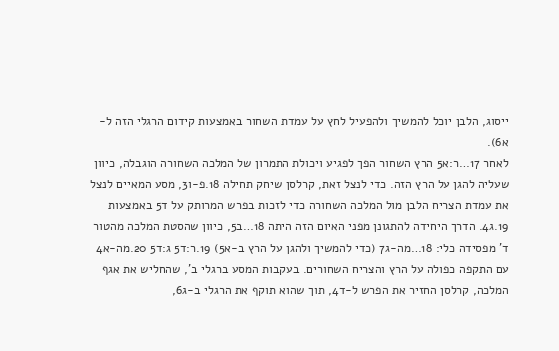ייסוג, הלבן יוכל להמשיך ולהפעיל לחץ על עמדת השחור באמצעות קידום הרגלי הזה ל-א6).
לאחר 17…ר:א5 הרץ השחור הפך לפגיע ויכולת התמרון של המלכה השחורה הוגבלה, כיוון שעליה להגן על הרץ הזה. כדי לנצל זאת, קרלסן שיחק תחילה 18.פ-ו3, מסע המאיים לנצל את עמדת הצריח הלבן מול המלכה השחורה כדי לזכות בפרש המרותק על ד5 באמצעות 19.ג4. הדרך היחידה להתגונן מפני האיום הזה היתה 18…ב5, כיוון שהסטת המלכה מהטור ד' מפסידה כלי: 18…מה-ג7 (כדי להמשיך ולהגן על הרץ ב-א5) 19.ר:ד5 ג:ד5 20.מה-א4 עם התקפה כפולה על הרץ והצריח השחורים. בעקבות המסע ברגלי ב', שהחליש את אגף המלכה, קרלסן החזיר את הפרש ל-ד4, תוך שהוא תוקף את הרגלי ב-ג6,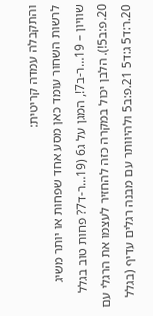והתקבלה עמדה קריטית:
לרשות השחור עומד כאן מסע אחד שפחות או יותר משיג שוויון – 19…ר-ב7!, המגן על ג6 (19…ר-ד7? פחות טוב בגלל 20.פ:ב5!). הלבן יכול במקרה כזה להחזיר לעצמו את הרגלי עם 20.ר:ד5 ג:ד5 21.פ:ב5 ולהיוותר עם מבנה רגלים עדיף (בגלל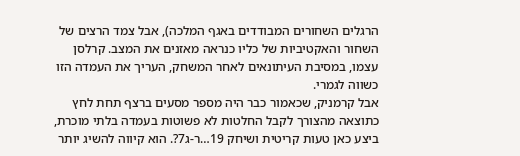הרגלים השחורים המבודדים באגף המלכה), אבל צמד הרצים של השחור והאקטיביות של כליו כנראה מאזנים את המצב. קרלסן עצמו, במסיבת העיתונאים לאחר המשחק, העריך את העמדה הזו כשווה לגמרי.
אבל קרמניק, שכאמור כבר היה מספר מסעים ברצף תחת לחץ כתוצאה מהצורך לקבל החלטות לא פשוטות בעמדה בלתי מוכרת, ביצע כאן טעות קריטית ושיחק 19…ר-ג7?. הוא קיווה להשיג יותר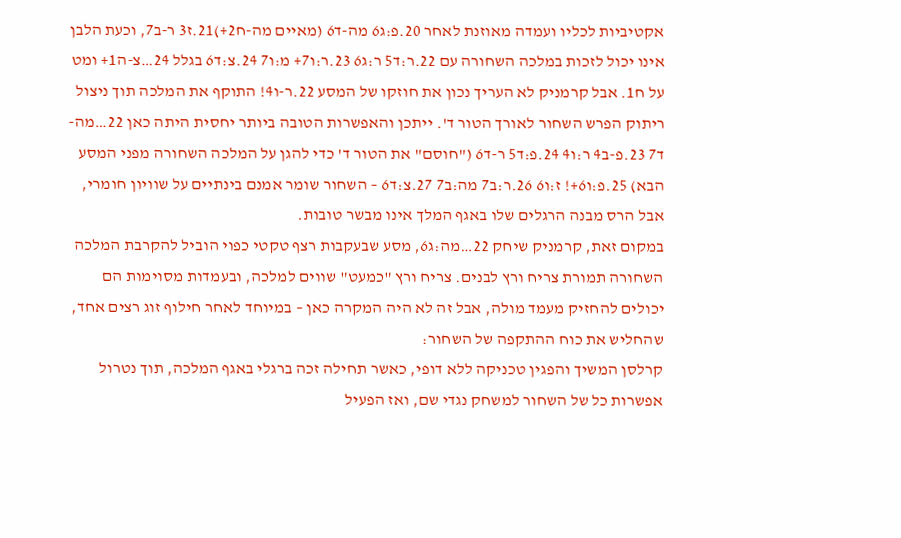אקטיביות לכליו ועמדה מאוזנת לאחר 20.פ:ג6 מה-ד6 (מאיים מה-ח2+)21.ז3 ר-ב7, וכעת הלבן אינו יכול לזכות במלכה השחורה עם 22.ר:ד5 ר:ג6 23.ר:ו7+ מ:ו7 24.צ:ד6 בגלל 24…צ-ה1+ ומט על ח1. אבל קרמניק לא העריך נכון את חוזקו של המסע 22.ר-ו4! התוקף את המלכה תוך ניצול ריתוק הפרש השחור לאורך הטור ד'. ייתכן והאפשרות הטובה ביותר יחסית היתה כאן 22…מה-ד7 23.פ-ב4 ר:ו4 24.פ:ד5 ר-ד6 ("חוסם" את הטור ד' כדי להגן על המלכה השחורה מפני המסע הבא) 25.פ:ו6+! ז:ו6 26.ר:ב7 מה:ב7 27.צ:ד6 – השחור שומר אמנם בינתיים על שוויון חומרי, אבל הרס מבנה הרגלים שלו באגף המלך אינו מבשר טובות.
במקום זאת, קרמניק שיחק 22…מה:ג6, מסע שבעקבות רצף טקטי כפוי הוביל להקרבת המלכה השחורה תמורת צריח ורץ לבנים. צריח ורץ "כמעט" שווים למלכה, ובעמדות מסוימות הם יכולים להחזיק מעמד מולה, אבל זה לא היה המקרה כאן – במיוחד לאחר חילוף זוג רצים אחד, שהחליש את כוח ההתקפה של השחור:
קרלסן המשיך והפגין טכניקה ללא דופי, כאשר תחילה זכה ברגלי באגף המלכה, תוך נטרול אפשרות כל של השחור למשחק נגדי שם, ואז הפעיל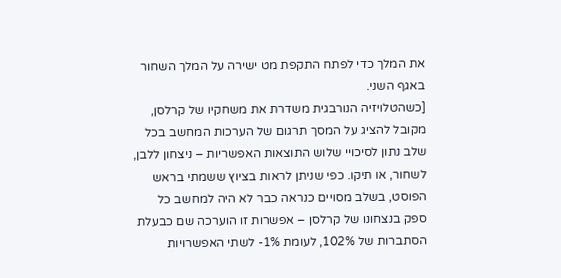את המלך כדי לפתח התקפת מט ישירה על המלך השחור באגף השני.
[כשהטלויזיה הנורבגית משדרת את משחקיו של קרלסן, מקובל להציג על המסך תרגום של הערכות המחשב בכל שלב נתון לסיכויי שלוש התוצאות האפשריות – ניצחון ללבן, לשחור, או תיקו. כפי שניתן לראות בציוץ ששמתי בראש הפוסט, בשלב מסויים כנראה כבר לא היה למחשב כל ספק בנצחונו של קרלסן – אפשרות זו הוערכה שם כבעלת הסתברות של 102%, לעומת 1%- לשתי האפשרויות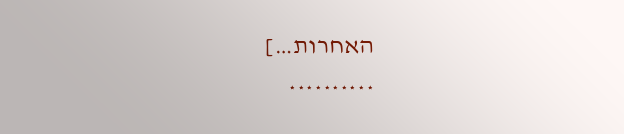האחרות…]
**********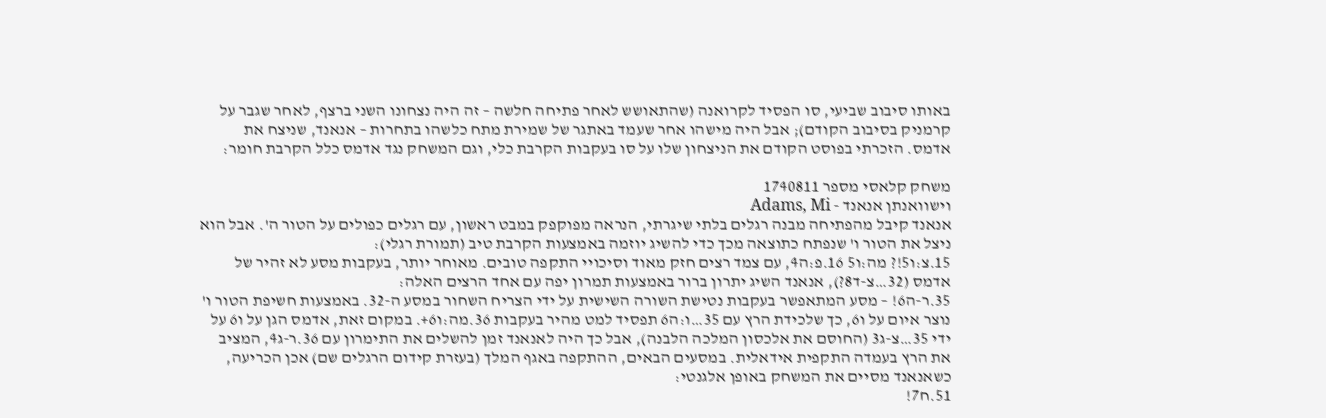באותו סיבוב שביעי, סו הפסיד לקרואנה (שהתאושש לאחר פתיחה חלשה – זה היה נצחונו השני ברצף, לאחר שגבר על קרמניק בסיבוב הקודם); אבל היה מישהו אחר שעמד באתגר של שמירת מתח כלשהו בתחרות – אנאנד, שניצח את אדמס. הזכרתי בפוסט הקודם את הניצחון שלו על סו בעקבות הקרבת כלי, וגם המשחק נגד אדמס כלל הקרבת חומר:

משחק קלאסי מספר 1740811
וישוואנתן אנאנד - Adams, Mi
אנאנד קיבל מהפתיחה מבנה רגלים בלתי שיגרתי, הנראה מפוקפק במבט ראשון, עם רגלים כפולים על הטור ה'. אבל הוא ניצל את הטור ו' שנפתח כתוצאה מכך כדי להשיג יוזמה באמצעות הקרבת טיב (תמורת רגלי):
15.צ:ו5!? מה:ו5 16.פ:ה4, עם צמד רצים חזק מאוד וסיכויי התקפה טובים. מאוחר יותר, בעקבות מסע לא זהיר של אדמס (32…צ-ד8?), אנאנד השיג יתרון ברור באמצעות תמרון יפה עם אחד הרצים האלה:
35.ר-ה6! – מסע המתאפשר בעקבות נטישת השורה השישית על ידי הצריח השחור במסע ה-32. באמצעות חשיפת הטור ו' נוצר איום על ו6, כך שלכידת הרץ עם 35…ו:ה6 תפסיד למט מהיר בעקבות 36.מה:ו6+. במקום זאת, אדמס הגן על ו6 על ידי 35…צ-ג3 (החוסם את אלכסון המלכה הלבנה), אבל כך היה לאנאנד זמן להשלים את התימרון עם 36.ר-ג4, המציב את הרץ בעמדה התקפית אידאלית. במסעים הבאים, ההתקפה באגף המלך (בעזרת קידום הרגלים שם) אכן הכריעה, כשאנאנד מסיים את המשחק באופן אלגנטי:
51.ח7!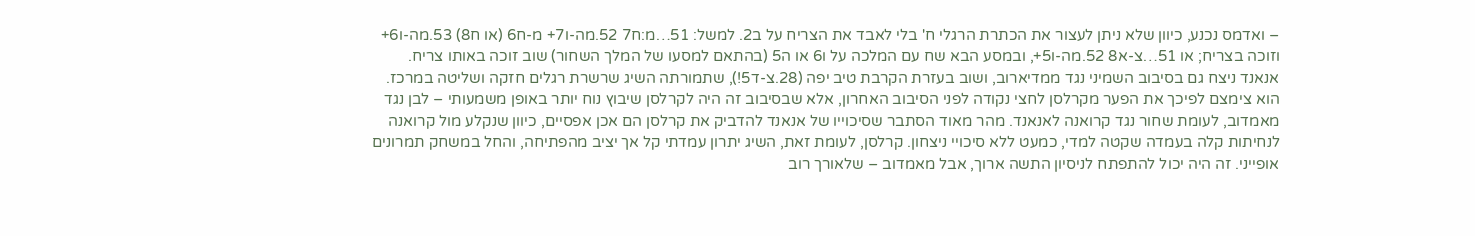– ואדמס נכנע, כיוון שלא ניתן לעצור את הכתרת הרגלי ח' בלי לאבד את הצריח על ב2. למשל: 51…מ:ח7 52.מה-ו7+ מ-ח6 (או ח8) 53.מה-ו6+ וזוכה בצריח; או 51…צ-א8 52.מה-ו5+, ובמסע הבא שח עם המלכה על ו6 או ה5 (בהתאם למסעו של המלך השחור) שוב זוכה באותו צריח.
אנאנד ניצח גם בסיבוב השמיני נגד ממדיארוב, ושוב בעזרת הקרבת טיב יפה (28.צ-ד5!), שתמורתה השיג שרשרת רגלים חזקה ושליטה במרכז. הוא צימצם לפיכך את הפער מקרלסן לחצי נקודה לפני הסיבוב האחרון, אלא שבסיבוב זה היה לקרלסן שיבוץ נוח יותר באופן משמעותי – לבן נגד מאמדוב, לעומת שחור נגד קרואנה לאנאנד. מהר מאוד הסתבר שסיכוייו של אנאנד להדביק את קרלסן הם אכן אפסיים, כיוון שנקלע מול קרואנה לנחיתות קלה בעמדה שקטה למדי, כמעט ללא סיכויי ניצחון. קרלסן, לעומת זאת, השיג יתרון עמדתי קל אך יציב מהפתיחה, והחל במשחק תמרונים אופייני. זה היה יכול להתפתח לניסיון התשה ארוך, אבל מאמדוב – שלאורך רוב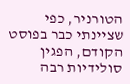הטורניר, כפי שציינתי כבר בפוסט הקודם, הפגין סולידיות רבה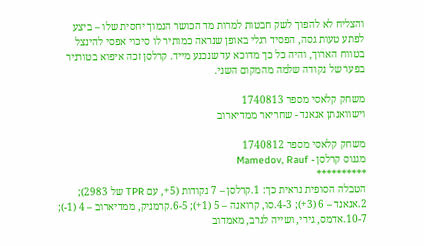והצליח לא להפוך לשק חבטות למרות מד הכושר הנמוך יחסית שלו – ביצע לפתע טעות גסה, הפסיד רגלי באופן שנראה כמותיר לו סיכוי אפסי להינצל בטווח הארוך, והיה כל כך מדוכא עד שנכנע מייד. קרלסן זכה איפוא בטורניר בפער של נקודה שלמה מהמקום השני.

משחק קלאסי מספר 1740813
וישוואנתן אנאנד - שחריאר ממדיארוב

משחק קלאסי מספר 1740812
מגנוס קרלסן - Mamedov, Rauf
**********
הטבלה הסופית נראית כך: 1.קרלסן – 7 נקודות (5+, עם TPR של 2983); 2.אנאנד – 6 (3+); 4-3.סו, קרואנה – 5 (1+); 6-5.קרמניק, ממדיארוב – 4 (1-); 10-7.אדמס, גירי, ושייה לגרב, מאמדוב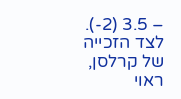– 3.5 (2-).
לצד הזכייה של קרלסן, ראוי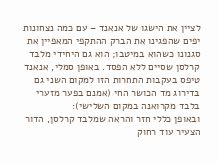לציין את הישגו של אנאנד – עם כמה נצחונות יפים שהפגינו את הברק ההתקפי המאפיין את סגנונו כשהוא במיטבו; הוא גם היחידי מלבד קרלסן שסיים ללא הפסד. באופן סמלי, אנאנד טיפס בעקבות התחרות הזו למקום השני גם בדירוג מד הכושר החי (אמנם בפער מזערי בלבד מקרואנה במקום השלישי):
ובאופן כללי חזר והראה שמלבד קרלסן, הדור הצעיר עוד רחוק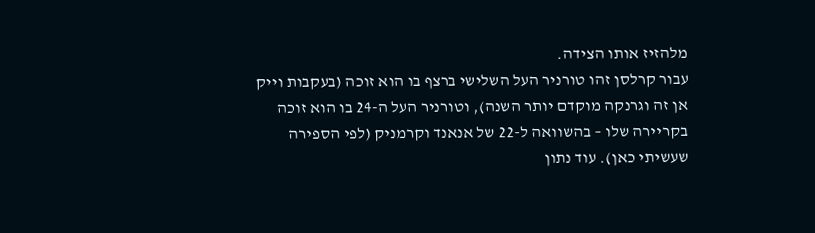מלהזיז אותו הצידה.
עבור קרלסן זהו טורניר העל השלישי ברצף בו הוא זוכה (בעקבות וייק אן זה וגרנקה מוקדם יותר השנה), וטורניר העל ה-24 בו הוא זוכה בקריירה שלו – בהשוואה ל-22 של אנאנד וקרמניק (לפי הספירה שעשיתי כאן). עוד נתון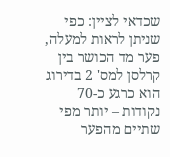שכדאי לציין: כפי שניתן לראות למעלה, פער מד הכושר בין קרלסן למס' 2 בדירוג הוא כרגע כ-70 נקודות – יותר מפי שתיים מהפער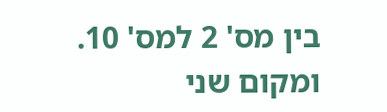בין מס' 2 למס' 10.
ומקום שני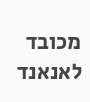מכובד לאנאנד